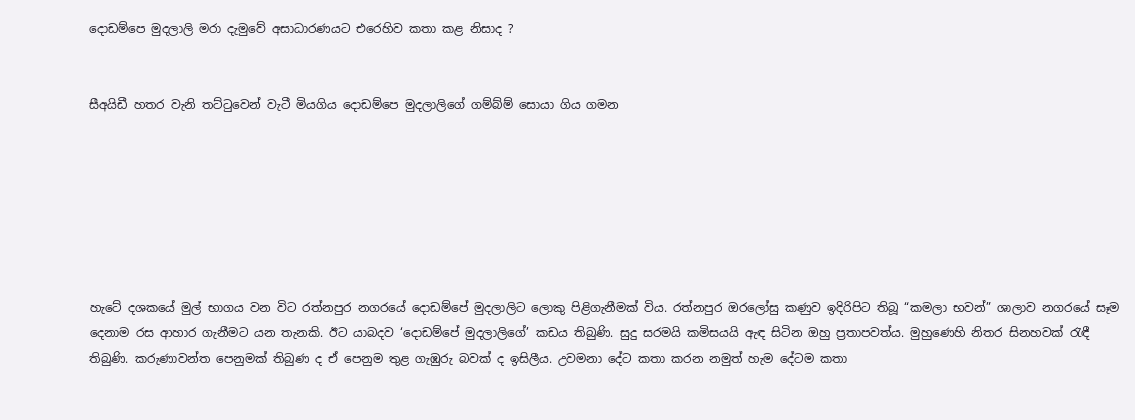දොඩම්පෙ මුදලාලි මරා දැමුවේ අසාධාරණයට එරෙහිව කතා කළ නිසාද ?


සීඅයිඩී හතර වැනි තට්ටුවෙන් වැටී මියගිය දොඩම්පෙ මුදලාලිගේ ගම්බ්ම් සොයා ගිය ගමන







හැටේ දශකයේ මුල් භාගය වන විට රත්නපුර නගරයේ දොඩම්පේ මුදලාලිට ලොකු පිළිගැනීමක් විය. රත්නපුර ඔරලෝසු කණුව ඉදිරිපිට තිබූ “කමලා භවන්” ශාලාව නගරයේ සෑම දෙනාම රස ආහාර ගැනීමට යන තැනකි. ඊට යාබදව ‘දොඩම්පේ මුදලාලිගේ’ කඩය තිබුණි. සුදු සරමයි කමිසයයි ඇඳ සිටින ඔහු ප්‍රතාපවත්ය. මුහුණෙහි නිතර සිනහවක් රැඳී තිබුණි. කරුණාවන්ත පෙනුමක් තිබුණ ද ඒ පෙනුම තුළ ගැඹුරු බවක් ද ඉසිලීය. උවමනා දේට කතා කරන නමුත් හැම දේටම කතා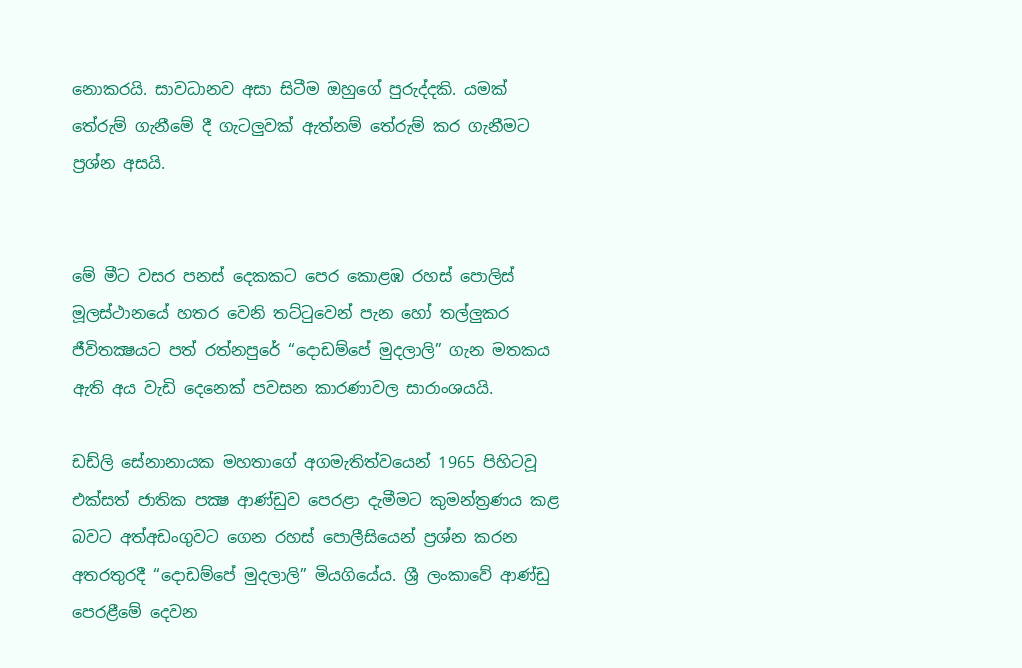නොකරයි. සාවධානව අසා සිටීම ඔහුගේ පුරුද්දකි. යමක් තේරුම් ගැනීමේ දී ගැටලුවක් ඇත්නම් තේරුම් කර ගැනීමට ප්‍රශ්න අසයි.


මේ මීට වසර පනස් දෙකකට පෙර කොළඹ රහස් පොලිස් මූලස්ථානයේ හතර වෙනි තට්ටුවෙන් පැන හෝ තල්ලුකර ජීවිතක්‍ෂයට පත් රත්නපුරේ “දොඩම්පේ මුදලාලි” ගැන මතකය ඇති අය වැඩි දෙනෙක් පවසන කාරණාවල සාරාංශයයි.

ඩඩ්ලි සේනානායක මහතාගේ අගමැතිත්වයෙන් 1965 පිහිටවූ එක්සත් ජාතික පක්‍ෂ ආණ්ඩුව පෙරළා දැමීමට කුමන්ත්‍රණය කළ බවට අත්අඩංගුවට ගෙන රහස් පොලීසියෙන් ප්‍රශ්න කරන අතරතුරදී “දොඩම්පේ මුදලාලි” මියගියේය. ශ්‍රී ලංකාවේ ආණ්ඩු පෙරළීමේ දෙවන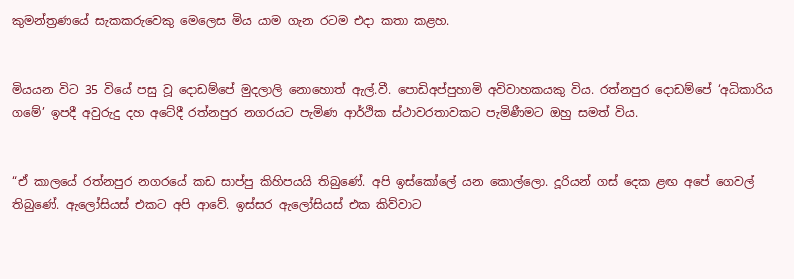කුමන්ත්‍රණයේ සැකකරුවෙකු මෙලෙස මිය යාම ගැන රටම එදා කතා කළහ.


මියයන විට 35 වියේ පසු වූ දොඩම්පේ මුදලාලි නොහොත් ඇල්.වී. පොඩිඅප්පුහාමි අවිවාහකයකු විය. රත්නපුර දොඩම්පේ ‘අධිකාරිය ගමේ’ ඉපදී අවුරුදු දහ අටේදී රත්නපුර නගරයට පැමිණ ආර්ථික ස්ථාවරතාවකට පැමිණීමට ඔහු සමත් විය.


“ඒ කාලයේ රත්නපුර නගරයේ කඩ සාප්පු කිහිපයයි තිබුණේ. අපි ඉස්කෝලේ යන කොල්ලො. දූරියන් ගස් දෙක ළඟ අපේ ගෙවල් තිබුණේ. ඇලෝසියස් එකට අපි ආවේ. ඉස්සර ඇලෝසියස් එක කිව්වාට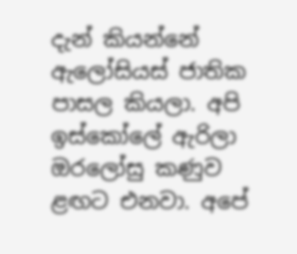දැන් කියන්නේ ඇලෝසියස් ජාතික පාසල කියලා. අපි ඉස්කෝලේ ඇරිලා ඔරලෝසු කණුව ළඟට එනවා. අපේ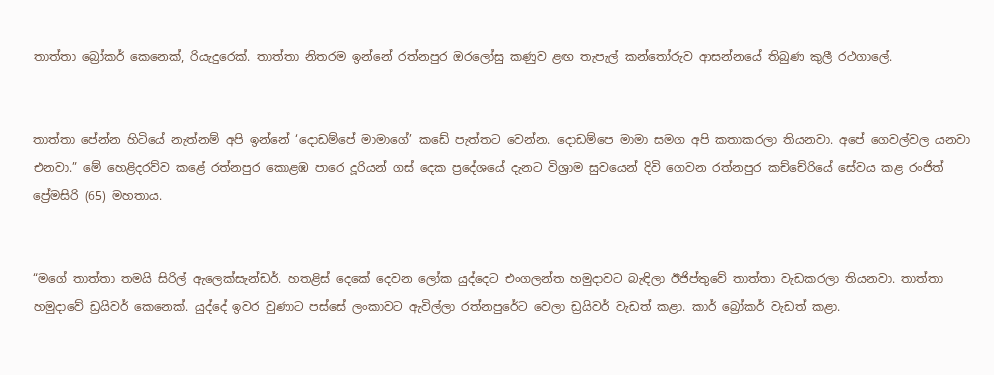තාත්තා බ්‍රෝකර් කෙනෙක්, රියැදුරෙක්. තාත්තා නිතරම ඉන්නේ රත්නපුර ඔරලෝසු කණුව ළඟ තැපැල් කන්තෝරුව ආසන්නයේ තිබුණ කුලී රථගාලේ.


තාත්තා පේන්න හිටියේ නැත්නම් අපි ඉන්නේ ‘දොඩම්පේ මාමාගේ’ කඩේ පැත්තට වෙන්න. දොඩම්පෙ මාමා සමග අපි කතාකරලා තියනවා. අපේ ගෙවල්වල යනවා එනවා.” මේ හෙළිදරව්ව කළේ රත්නපුර කොළඹ පාරෙ දූරියන් ගස් දෙක ප්‍රදේශයේ දැනට විශ්‍රාම සුවයෙන් දිවි ගෙවන රත්නපුර කච්චේරියේ සේවය කළ රංජිත් ප්‍රේමසිරි (65) මහතාය.


“මගේ තාත්තා තමයි සිරිල් ඇලෙක්සැන්ඩර්. හතළිස් දෙකේ දෙවන ලෝක යුද්දෙට එංගලන්ත හමුදාවට බැඳිලා ඊජිප්තුවේ තාත්තා වැඩකරලා තියනවා. තාත්තා හමුදාවේ ඩ්‍රයිවර් කෙනෙක්. යුද්දේ ඉවර වුණාට පස්සේ ලංකාවට ඇවිල්ලා රත්නපුරේට වෙලා ඩ්‍රයිවර් වැඩත් කළා. කාර් බ්‍රෝකර් වැඩත් කළා.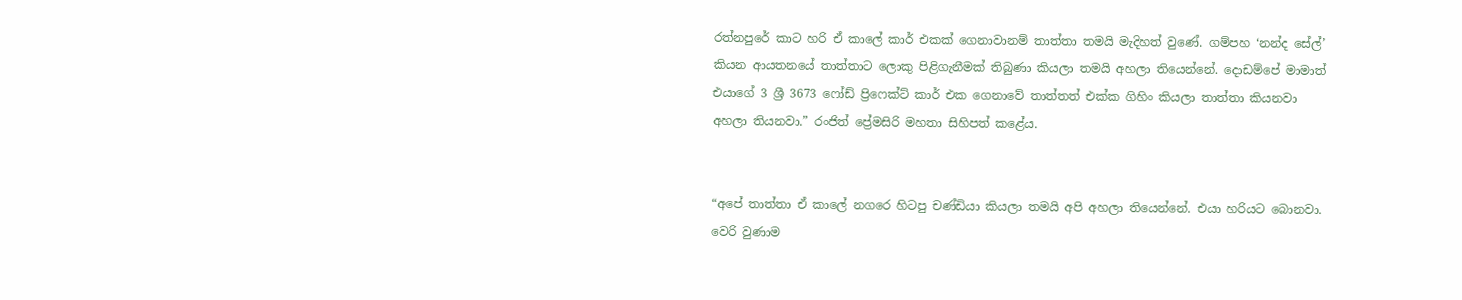රත්නපුරේ කාට හරි ඒ කාලේ කාර් එකක් ගෙනාවානම් තාත්තා තමයි මැදිහත් වුණේ. ගම්පහ ‘නන්ද සේල්’ කියන ආයතනයේ තාත්තාට ලොකු පිළිගැනීමක් තිබුණා කියලා තමයි අහලා තියෙන්නේ. දොඩම්පේ මාමාත් එයාගේ 3 ශ්‍රී 3673 ෆෝඩ් ප්‍රිෆෙක්ට් කාර් එක ගෙනාවේ තාත්තත් එක්ක ගිහිං කියලා තාත්තා කියනවා අහලා තියනවා.” රංජිත් ප්‍රේමසිරි මහතා සිහිපත් කළේය.


“අපේ තාත්තා ඒ කාලේ නගරෙ හිටපු චණ්ඩියා කියලා තමයි අපි අහලා තියෙන්නේ. එයා හරියට බොනවා. වෙරි වුණාම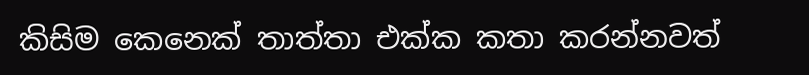කිසිම කෙනෙක් තාත්තා එක්ක කතා කරන්නවත්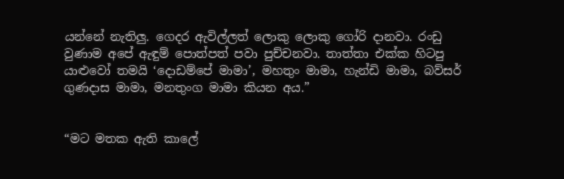යන්නේ නැතිලු. ගෙදර ඇවිල්ලත් ලොකු ලොකු ගෝරි දානවා. රංඩු වුණාම අපේ ඇඳුම් පොත්පත් පවා පුච්චනවා. තාත්තා එක්ක හිටපු යාළුවෝ තමයි ‘දොඩම්පේ මාමා’, මහතුං මාමා, හැන්ඩි මාමා, බව්සර් ගුණදාස මාමා, මනතුංග මාමා කියන අය.”


“මට මතක ඇති කාලේ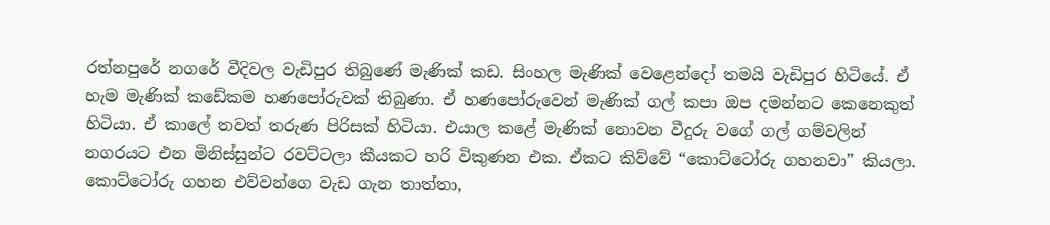රත්නපුරේ නගරේ වීදිවල වැඩිපුර තිබුණේ මැණික් කඩ. සිංහල මැණික් වෙළෙන්දෝ තමයි වැඩිපුර හිටියේ. ඒ හැම මැණික් කඩේකම හණපෝරුවක් තිබුණා. ඒ හණපෝරුවෙන් මැණික් ගල් කපා ඔප දමන්නට කෙනෙකුත් හිටියා. ඒ කාලේ තවත් තරුණ පිරිසක් හිටියා. එයාල කළේ මැණික් නොවන වීදුරු වගේ ගල් ගම්වලින් නගරයට එන මිනිස්සුන්ට රවට්ටලා කීයකට හරි විකුණන එක. ඒකට කිව්වේ “කොට්ටෝරු ගහනවා” කියලා. කොට්ටෝරු ගහන එව්වන්ගෙ වැඩ ගැන තාත්තා,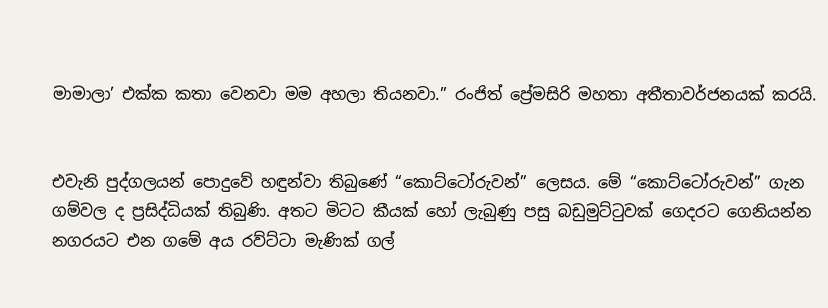මාමාලා’ එක්ක කතා වෙනවා මම අහලා තියනවා.” රංජිත් ප්‍රේමසිරි මහතා අතීතාවර්ජනයක් කරයි.


එවැනි පුද්ගලයන් පොදුවේ හඳුන්වා තිබුණේ “කොට්ටෝරුවන්” ලෙසය. මේ “කොට්ටෝරුවන්” ගැන ගම්වල ද ප්‍රසිද්ධියක් තිබුණි. අතට මිටට කීයක් හෝ ලැබුණු පසු බඩුමුට්ටුවක් ගෙදරට ගෙනියන්න නගරයට එන ගමේ අය රව්ට්ටා මැණික් ගල්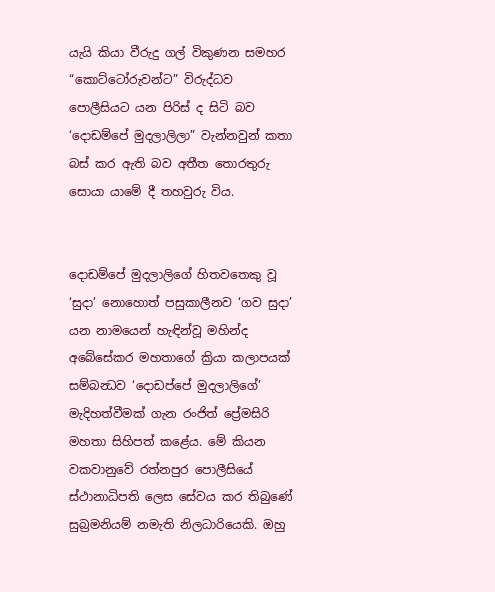යැයි කියා වීරුදු ගල් විකුණන සමහර “කොට්ටෝරුවන්ට” විරුද්ධව පොලීසියට යන පිරිස් ද සිටි බව ‘දොඩම්පේ මුදලාලිලා” වැන්නවුන් කතා බස් කර ඇති බව අතීත තොරතුරු සොයා යාමේ දී තහවුරු විය.


දොඩම්පේ මුදලාලිගේ හිතවතෙකු වූ ‘සුදා’ නොහොත් පසුකාලීනව ‘ගව සුදා’ යන නාමයෙන් හැඳින්වූ මහින්ද අබේසේකර මහතාගේ ක්‍රියා කලාපයක් සම්බන්‍ධව ‘දොඩප්පේ මුදලාලිගේ’ මැදිහත්වීමක් ගැන රංජිත් ප්‍රේමසිරි මහතා සිහිපත් කළේය. මේ කියන වකවානුවේ රත්නපුර පොලීසියේ ස්ථානාධිපති ලෙස සේවය කර තිබුණේ සුබ්‍රමනියම් නමැති නිලධාරියෙකි. ඔහු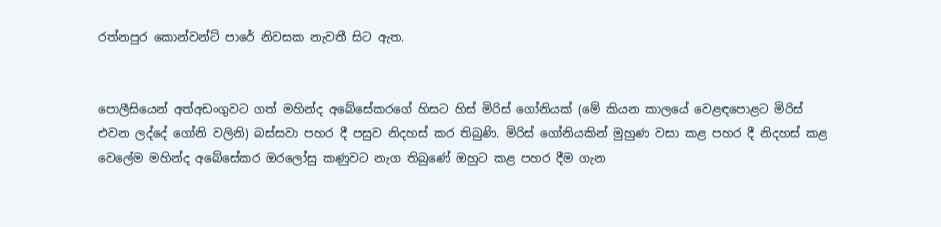රත්නපුර කොන්වන්ට් පාරේ නිවසක නැවතී සිට ඇත.


පොලීසියෙන් අත්අඩංගුවට ගත් මහින්ද අබේසේකරගේ හිසට හිස් මිරිස් ගෝනියක් (මේ කියන කාලයේ වෙළඳපොළට මිරිස් එවන ලද්දේ ගෝනි වලිනි) බස්සවා පහර දී පසුව නිදහස් කර තිබුණි. මිරිස් ගෝනියකින් මුහුණ වසා කළ පහර දී නිදහස් කළ වෙලේම මහින්ද අබේසේකර ඔරලෝසු කණුවට නැග තිබුණේ ඔහුට කළ පහර දීම ගැන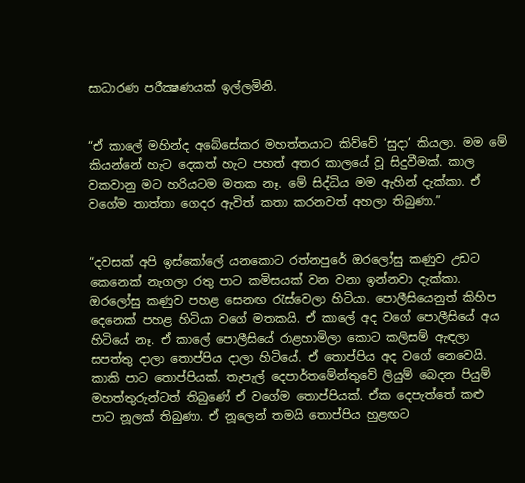සාධාරණ පරීක්‍ෂණයක් ඉල්ලමිනි.


“ඒ කාලේ මහින්ද අබේසේකර මහත්තයාට කිව්වේ ‘සුදා’ කියලා. මම මේ කියන්නේ හැට දෙකත් හැට පහත් අතර කාලයේ වූ සිදුවීමක්. කාල වකවානු මට හරියටම මතක නෑ. මේ සිද්ධිය මම ඇහින් දැක්කා. ඒ වගේම තාත්තා ගෙදර ඇවිත් කතා කරනවත් අහලා තිබුණා.”


“දවසක් අපි ඉස්කෝලේ යනකොට රත්නපුරේ ඔරලෝසු කණුව උඩට කෙනෙක් නැගලා රතු පාට කමිසයක් වන වනා ඉන්නවා දැක්කා. ඔරලෝසු කණුව පහළ සෙනඟ රැස්වෙලා හිටියා. පොලීසියෙනුත් කිහිප දෙනෙක් පහළ හිටියා වගේ මතකයි. ඒ කාලේ අද වගේ පොලීසියේ අය හිටියේ නෑ. ඒ කාලේ පොලීසියේ රාළහාමිලා කොට කලිසම් ඇඳලා සපත්තු දාලා තොප්පිය දාලා හිටියේ. ඒ තොප්පිය අද වගේ නෙවෙයි. කාකි පාට තොප්පියක්. තැපැල් දෙපාර්තමේන්තුවේ ලියුම් බෙදන පියුම් මහත්තුරුන්ටත් තිබුණේ ඒ වගේම තොප්පියක්. ඒක දෙපැත්තේ කළු පාට නූලක් තිබුණා. ඒ නූලෙන් තමයි තොප්පිය හුළඟට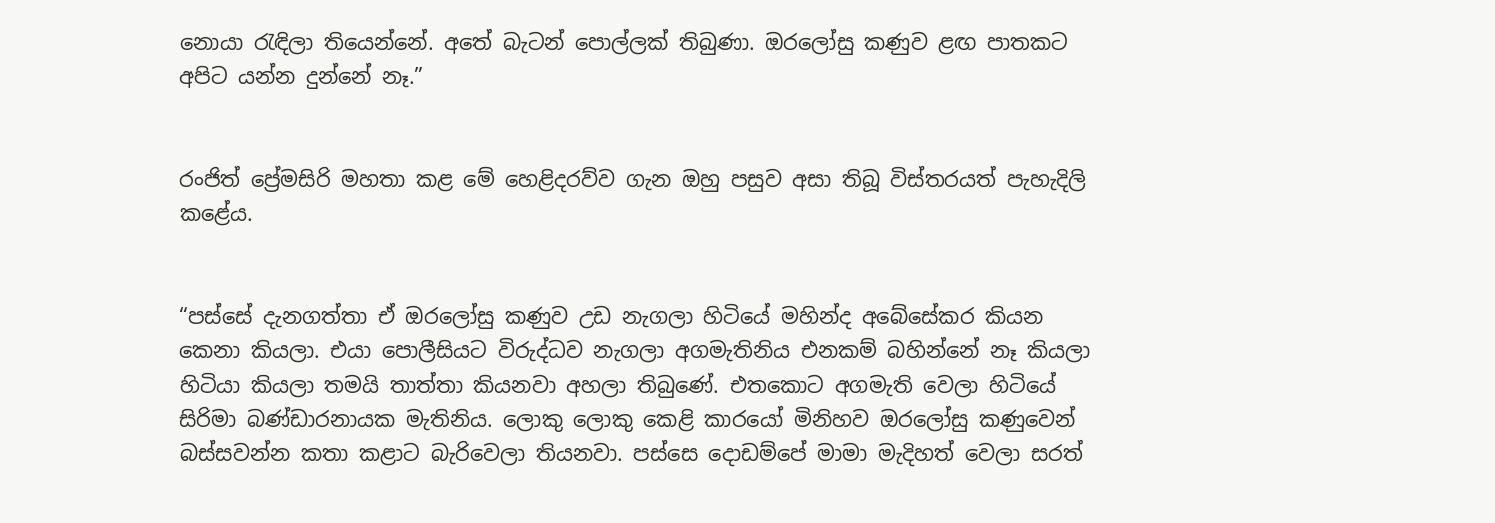නොයා රැඳිලා තියෙන්නේ. අතේ බැටන් පොල්ලක් තිබුණා. ඔරලෝසු කණුව ළඟ පාතකට අපිට යන්න දුන්නේ නෑ.”


රංජිත් ප්‍රේමසිරි මහතා කළ මේ හෙළිදරව්ව ගැන ඔහු පසුව අසා තිබූ විස්තරයත් පැහැදිලි කළේය.


“පස්සේ දැනගත්තා ඒ ඔරලෝසු කණුව උඩ නැගලා හිටියේ මහින්ද අබේසේකර කියන කෙනා කියලා. එයා පොලීසියට විරුද්ධව නැගලා අගමැතිනිය එනකම් බහින්නේ නෑ කියලා හිටියා කියලා තමයි තාත්තා කියනවා අහලා තිබුණේ. එතකොට අගමැති වෙලා හිටියේ සිරිමා බණ්ඩාරනායක මැතිනිය. ලොකු ලොකු කෙළි කාරයෝ මිනිහව ඔරලෝසු කණුවෙන් බස්සවන්න කතා කළාට බැරිවෙලා තියනවා. පස්සෙ දොඩම්පේ මාමා මැදිහත් වෙලා සරත්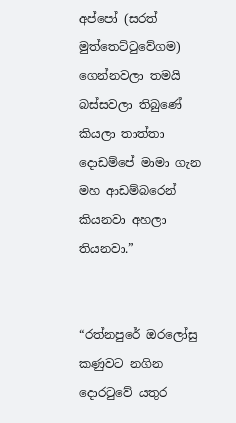අප්පෝ (සරත් මුත්තෙට්ටුවේගම) ගෙන්නවලා තමයි බස්සවලා තිබුණේ කියලා තාත්තා දොඩම්පේ මාමා ගැන මහ ආඩම්බරෙන් කියනවා අහලා තියනවා.”


“රත්නපුරේ ඔරලෝසු කණුවට නගින දොරටුවේ යතුර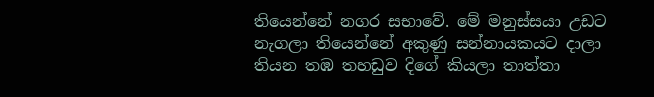තියෙන්නේ නගර සභාවේ. මේ මනුස්සයා උඩට නැගලා තියෙන්නේ අකුණු සන්නායකයට දාලා තියන තඹ තහඩුව දිගේ කියලා තාත්තා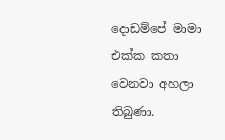දොඩම්පේ මාමා එක්ක කතා වෙනවා අහලා තිබුණා.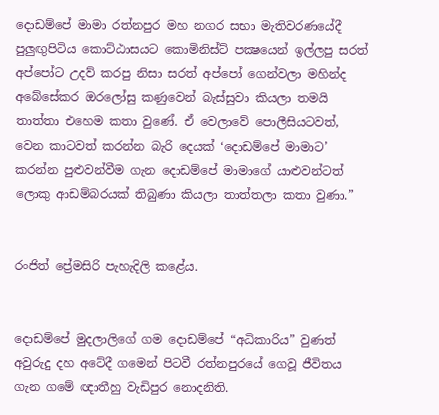දොඩම්පේ මාමා රත්නපුර මහ නගර සභා මැතිවරණයේදී පුලුඟුපිටිය කොට්ඨාසයට කොමිනිස්ට් පක්‍ෂයෙන් ඉල්ලපු සරත් අප්පෝට උදව් කරපු නිසා සරත් අප්පෝ ගෙන්වලා මහින්ද අබේසේකර ඔරලෝසු කණුවෙන් බැස්සුවා කියලා තමයි තාත්තා එහෙම කතා වුණේ. ඒ වෙලාවේ පොලීසියටවත්, වෙන කාටවත් කරන්න බැරි දෙයක් ‘දොඩම්පේ මාමාට’ කරන්න පුළුවන්වීම ගැන දොඩම්පේ මාමාගේ යාළුවන්ටත් ලොකු ආඩම්බරයක් තිබුණා කියලා තාත්තලා කතා වුණා.”


රංජිත් ප්‍රේමසිරි පැහැදිලි කළේය.


දොඩම්පේ මුදලාලිගේ ගම දොඩම්පේ “අධිකාරිය” වුණත් අවුරුදු දහ අටේදී ගමෙන් පිටවී රත්නපුරයේ ගෙවූ ජීවිතය ගැන ගමේ ඥාතීහු වැඩිපුර නොදනිති.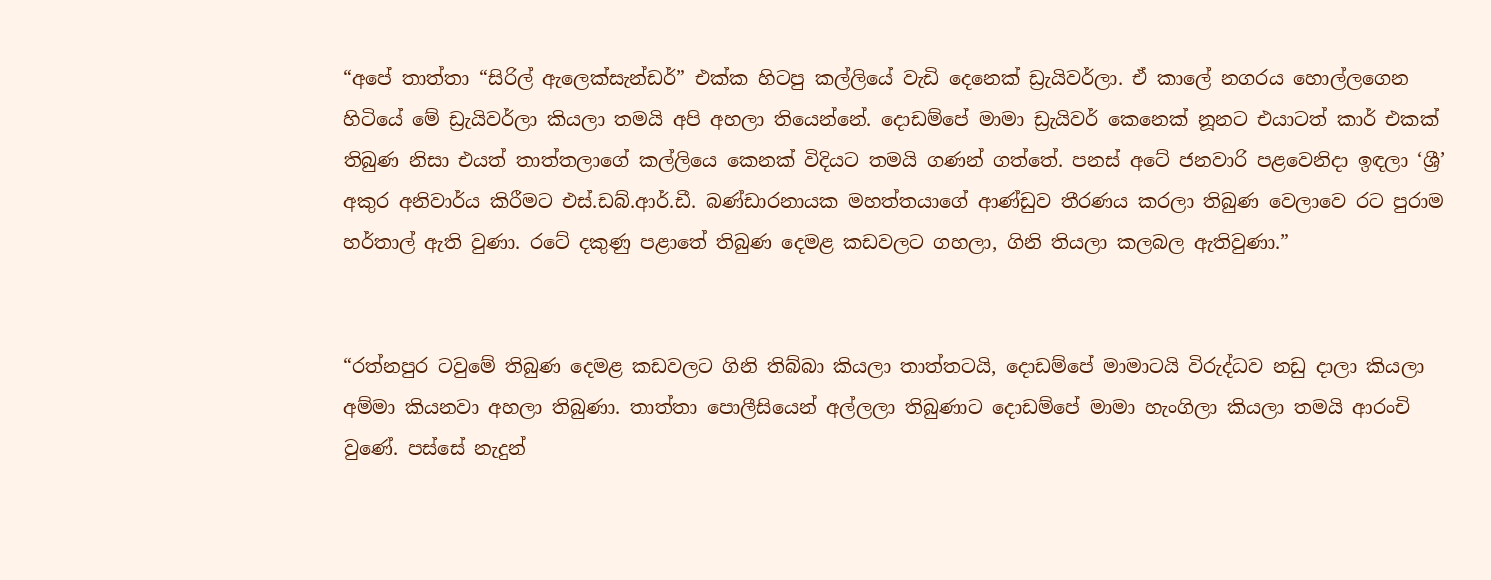“අපේ තාත්තා “සිරිල් ඇලෙක්සැන්ඩර්” එක්ක හිටපු කල්ලියේ වැඩි දෙනෙක් ඩ්‍රැයිවර්ලා. ඒ කාලේ නගරය හොල්ලගෙන හිටියේ මේ ඩ්‍රැයිවර්ලා කියලා තමයි අපි අහලා තියෙන්නේ. දොඩම්පේ මාමා ඩ්‍රැයිවර් කෙනෙක් නූනට එයාටත් කාර් එකක් තිබුණ නිසා එයත් තාත්තලාගේ කල්ලියෙ කෙනක් විදියට තමයි ගණන් ගත්තේ. පනස් අටේ ජනවාරි පළවෙනිදා ඉඳලා ‘ශ්‍රී’ අකුර අනිවාර්ය කිරීමට එස්.ඩබ්.ආර්.ඩී. බණ්ඩාරනායක මහත්තයාගේ ආණ්ඩුව තීරණය කරලා තිබුණ වෙලාවෙ රට පුරාම හර්තාල් ඇති වුණා. රටේ දකුණු පළාතේ තිබුණ දෙමළ කඩවලට ගහලා, ගිනි තියලා කලබල ඇතිවුණා.”


“රත්නපුර ටවුමේ තිබුණ දෙමළ කඩවලට ගිනි තිබ්බා කියලා තාත්තටයි, දොඩම්පේ මාමාටයි විරුද්ධව නඩු දාලා කියලා අම්මා කියනවා අහලා තිබුණා. තාත්තා පොලීසියෙන් අල්ලලා තිබුණාට දොඩම්පේ මාමා හැංගිලා කියලා තමයි ආරංචි වුණේ. පස්සේ නැදුන්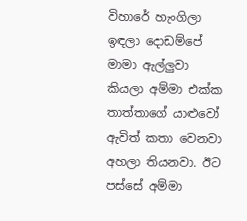විහාරේ හැංගිලා ඉඳලා දොඩම්පේ මාමා ඇල්ලුවා කියලා අම්මා එක්ක තාත්තාගේ යාළුවෝ ඇවිත් කතා වෙනවා අහලා තියනවා. ඊට පස්සේ අම්මා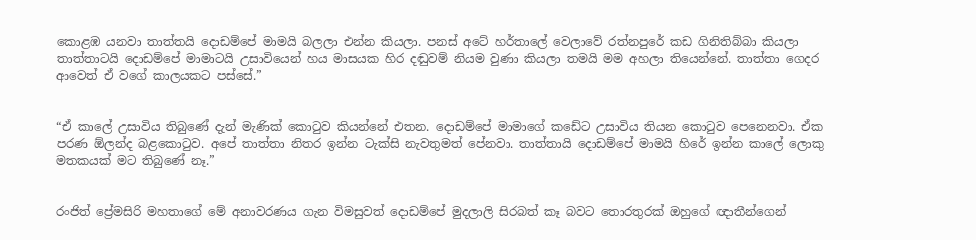කොළඹ යනවා තාත්තයි දොඩම්පේ මාමයි බලලා එන්න කියලා. පනස් අටේ හර්තාලේ වෙලාවේ රත්නපුරේ කඩ ගිනිතිබ්බා කියලා තාත්තාටයි දොඩම්පේ මාමාටයි උසාවියෙන් හය මාසයක හිර දඬුවම් නියම වුණා කියලා තමයි මම අහලා තියෙන්නේ. තාත්තා ගෙදර ආවෙත් ඒ වගේ කාලයකට පස්සේ.”


“ඒ කාලේ උසාවිය තිබුණේ දැන් මැණික් කොටුව කියන්නේ එතන. දොඩම්පේ මාමාගේ කඩේට උසාවිය තියන කොටුව පෙනෙනවා. ඒක පරණ ඕලන්ද බළකොටුව. අපේ තාත්තා නිතර ඉන්න ටැක්සි නැවතුමත් පේනවා. තාත්තායි දොඩම්පේ මාමයි හිරේ ඉන්න කාලේ ලොකු මතකයක් මට තිබුණේ නෑ.”


රංජිත් ප්‍රේමසිරි මහතාගේ මේ අනාවරණය ගැන විමසුවත් දොඩම්පේ මුදලාලි සිරබත් කෑ බවට තොරතුරක් ඔහුගේ ඥාතීන්ගෙන්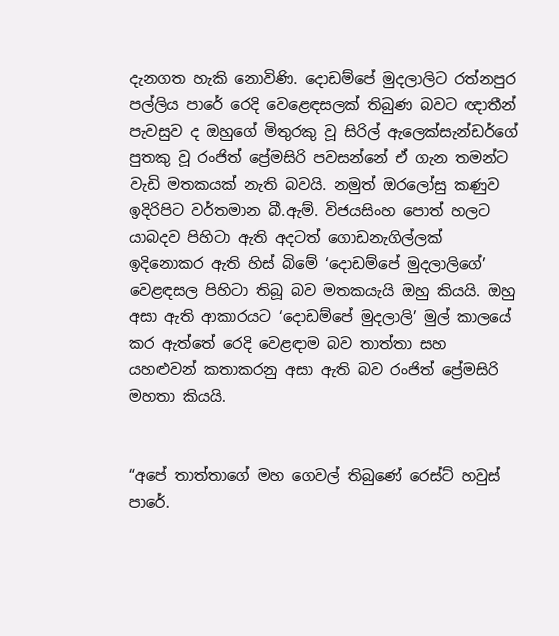දැනගත හැකි නොවිණි. දොඩම්පේ මුදලාලිට රත්නපුර පල්ලිය පාරේ රෙදි වෙළෙඳසලක් තිබුණ බවට ඥාතීන් පැවසුව ද ඔහුගේ මිතුරකු වූ සිරිල් ඇලෙක්සැන්ඩර්ගේ පුතකු වූ රංජිත් ප්‍රේමසිරි පවසන්නේ ඒ ගැන තමන්ට වැඩි මතකයක් නැති බවයි. නමුත් ඔරලෝසු කණුව ඉදිරිපිට වර්තමාන බී.ඇම්. විජයසිංහ පොත් හලට යාබදව පිහිටා ඇති අදටත් ගොඩනැගිල්ලක් ඉදිනොකර ඇති හිස් බිමේ ‘දොඩම්පේ මුදලාලිගේ’ වෙළඳසල පිහිටා තිබූ බව මතකයැයි ඔහු කියයි. ඔහු අසා ඇති ආකාරයට ‘දොඩම්පේ මුදලාලි’ මුල් කාලයේ කර ඇත්තේ රෙදි වෙළඳාම බව තාත්තා සහ යහළුවන් කතාකරනු අසා ඇති බව රංජිත් ප්‍රේමසිරි මහතා කියයි.


“අපේ තාත්තාගේ මහ ගෙවල් තිබුණේ රෙස්ට් හවුස් පාරේ.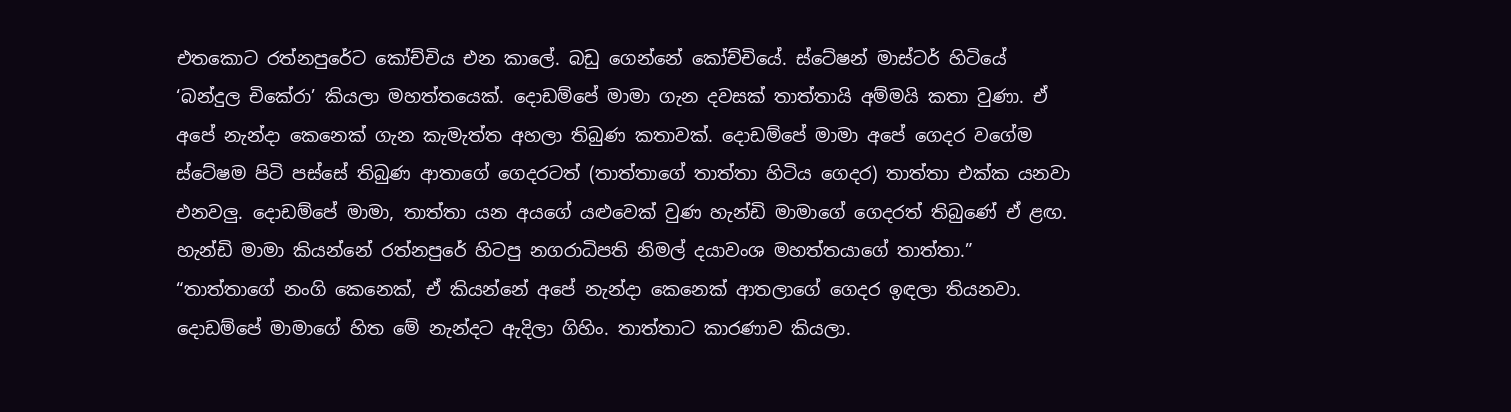එතකොට රත්නපුරේට කෝච්චිය එන කාලේ. බඩු ගෙන්නේ කෝච්චියේ. ස්ටේෂන් මාස්ටර් හිටියේ ‘බන්දුල චිකේරා’ කියලා මහත්තයෙක්. දොඩම්පේ මාමා ගැන දවසක් තාත්තායි අම්මයි කතා වුණා. ඒ අපේ නැන්දා කෙනෙක් ගැන කැමැත්ත අහලා තිබුණ කතාවක්. දොඩම්පේ මාමා අපේ ගෙදර වගේම ස්ටේෂම පිටි පස්සේ තිබුණ ආතාගේ ගෙදරටත් (තාත්තාගේ තාත්තා හිටිය ගෙදර) තාත්තා එක්ක යනවා එනවලු. දොඩම්පේ මාමා, තාත්තා යන අයගේ යළුවෙක් වුණ හැන්ඩි මාමාගේ ගෙදරත් තිබුණේ ඒ ළඟ. හැන්ඩි මාමා කියන්නේ රත්නපුරේ හිටපු නගරාධිපති නිමල් දයාවංශ මහත්තයාගේ තාත්තා.”
“තාත්තාගේ නංගි කෙනෙක්, ඒ කියන්නේ අපේ නැන්දා කෙනෙක් ආතලාගේ ගෙදර ඉඳලා තියනවා. දොඩම්පේ මාමාගේ හිත මේ නැන්දට ඇදිලා ගිහිං. තාත්තාට කාරණාව කියලා.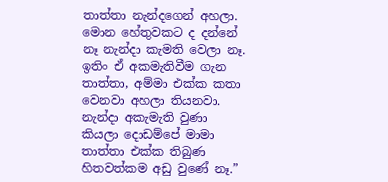තාත්තා නැන්දගෙන් අහලා. මොන හේතුවකට ද දන්නේ නෑ නැන්දා කැමති වෙලා නෑ. ඉතිං ඒ අකමැතිවීම ගැන තාත්තා, අම්මා එක්ක කතා වෙනවා අහලා තියනවා. නැන්දා අකැමැති වුණා කියලා දොඩම්පේ මාමා තාත්තා එක්ක තිබුණ හිතවත්කම අඩු වුණේ නෑ.”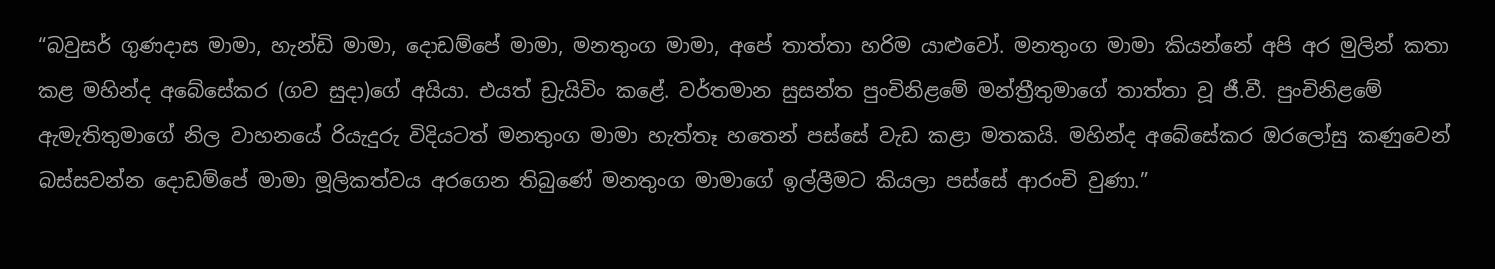“බවුසර් ගුණදාස මාමා, හැන්ඩි මාමා, දොඩම්පේ මාමා, මනතුංග මාමා, අපේ තාත්තා හරිම යාළුවෝ. මනතුංග මාමා කියන්නේ අපි අර මුලින් කතා කළ මහින්ද අබේසේකර (ගව සුදා)ගේ අයියා. එයත් ඩ්‍රැයිවිං කළේ. වර්තමාන සුසන්ත පුංචිනිළමේ මන්ත්‍රීතුමාගේ තාත්තා වූ ජී.වී. පුංචිනිළමේ ඇමැතිතුමාගේ නිල වාහනයේ රියැදුරු විදියටත් මනතුංග මාමා හැත්තෑ හතෙන් පස්සේ වැඩ කළා මතකයි. මහින්ද අබේසේකර ඔරලෝසු කණුවෙන් බස්සවන්න දොඩම්පේ මාමා මූලිකත්වය අරගෙන තිබුණේ මනතුංග මාමාගේ ඉල්ලීමට කියලා පස්සේ ආරංචි වුණා.”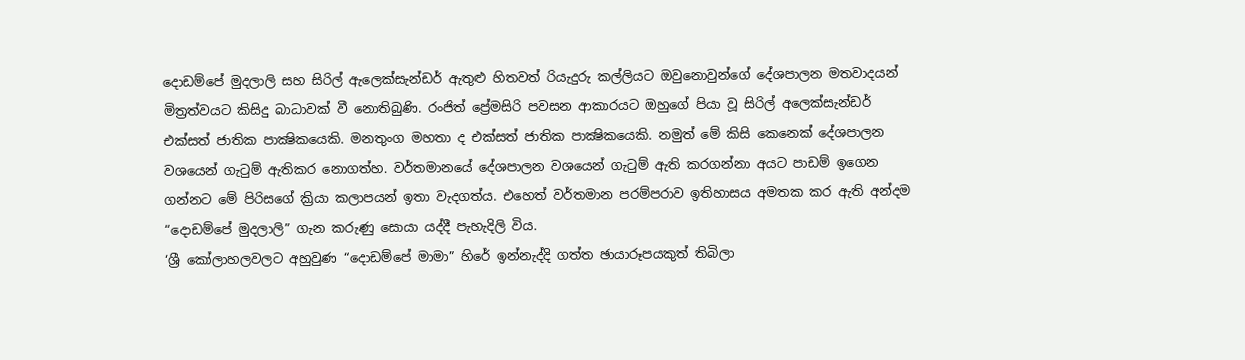දොඩම්පේ මුදලාලි සහ සිරිල් ඇලෙක්සැන්ඩර් ඇතුළු හිතවත් රියැදුරු කල්ලියට ඔවුනොවුන්ගේ දේශපාලන මතවාදයන් මිත්‍රත්වයට කිසිදු බාධාවක් වී නොතිබුණි. රංජිත් ප්‍රේමසිරි පවසන ආකාරයට ඔහුගේ පියා වූ සිරිල් අලෙක්සැන්ඩර් එක්සත් ජාතික පාක්‍ෂිකයෙකි. මනතුංග මහතා ද එක්සත් ජාතික පාක්‍ෂිකයෙකි. නමුත් මේ කිසි කෙනෙක් දේශපාලන වශයෙන් ගැටුම් ඇතිකර නොගත්හ. වර්තමානයේ දේශපාලන වශයෙන් ගැටුම් ඇති කරගන්නා අයට පාඩම් ඉගෙන ගන්නට මේ පිරිසගේ ක්‍රියා කලාපයන් ඉතා වැදගත්ය. එහෙත් වර්තමාන පරම්පරාව ඉතිහාසය අමතක කර ඇති අන්දම “දොඩම්පේ මුදලාලි” ගැන කරුණු සොයා යද්දී පැහැදිලි විය.
‘ශ්‍රී කෝලාහලවලට අහුවුණ “දොඩම්පේ මාමා” හිරේ ඉන්නැද්දි ගත්ත ඡායාරූපයකුත් තිබිලා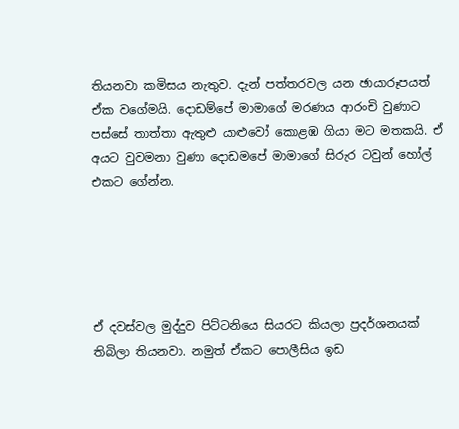තියනවා කමිසය නැතුව. දැන් පත්තරවල යන ඡායාරූපයත් ඒක වගේමයි. දොඩම්පේ මාමාගේ මරණය ආරංචි වුණාට පස්සේ තාත්තා ඇතුළු යාළුවෝ කොළඹ ගියා මට මතකයි. ඒ අයට වුවමනා වුණා දොඩමපේ මාමාගේ සිරුර ටවුන් හෝල් එකට ගේන්න.





ඒ දවස්වල මුද්දුව පිට්ටනියෙ සියරට කියලා ප්‍රදර්ශනයක් තිබිලා තියනවා. නමුත් ඒකට පොලීසිය ඉඩ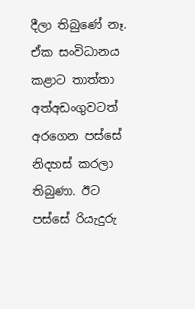දීලා තිබුණේ නෑ. ඒක සංවිධානය කළාට තාත්තා අත්අඩංගුවටත් අරගෙන පස්සේ නිදහස් කරලා තිබුණා. ඊට පස්සේ රියැදුරු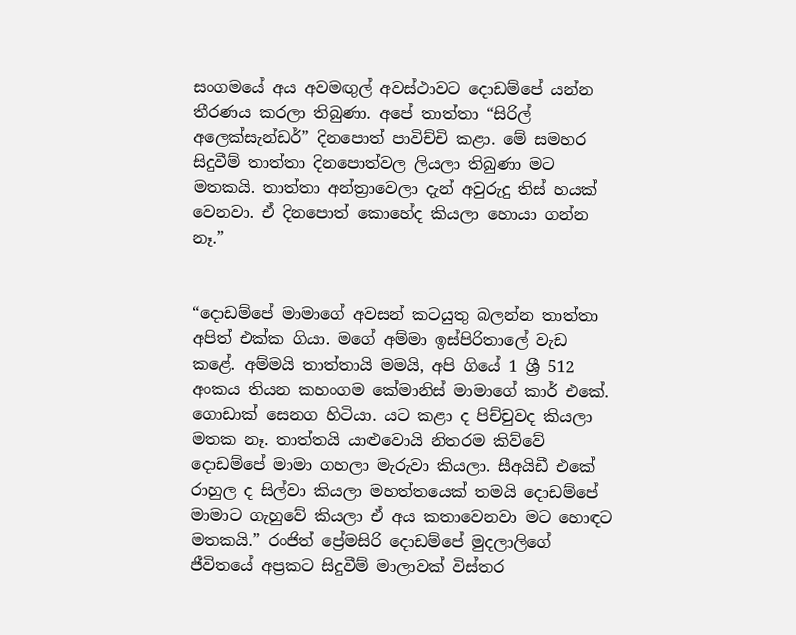සංගමයේ අය අවමඟුල් අවස්ථාවට දොඩම්පේ යන්න තීරණය කරලා තිබුණා. අපේ තාත්තා “සිරිල් අලෙක්සැන්ඩර්” දිනපොත් පාවිච්චි කළා. මේ සමහර සිදුවීම් තාත්තා දිනපොත්වල ලියලා තිබුණා මට මතකයි. තාත්තා අන්ත්‍රාවෙලා දැන් අවුරුදු තිස් හයක් වෙනවා. ඒ දිනපොත් කොහේද කියලා හොයා ගන්න නෑ.”


“දොඩම්පේ මාමාගේ අවසන් කටයුතු බලන්න තාත්තා අපිත් එක්ක ගියා. මගේ අම්මා ඉස්පිරිතාලේ වැඩ කළේ. අම්මයි තාත්තායි මමයි, අපි ගියේ 1 ශ්‍රී 512 අංකය තියන කහංගම කේමානිස් මාමාගේ කාර් එකේ. ගොඩාක් සෙනග හිටියා. යට කළා ද පිච්චුවද කියලා මතක නෑ. තාත්තයි යාළුවොයි නිතරම කිව්වේ දොඩම්පේ මාමා ගහලා මැරුවා කියලා. සීඅයිඩී එකේ රාහුල ද සිල්වා කියලා මහත්තයෙක් තමයි දොඩම්පේ මාමාට ගැහුවේ කියලා ඒ අය කතාවෙනවා මට හොඳට මතකයි.” රංජිත් ප්‍රේමසිරි දොඩම්පේ මුදලාලිගේ ජීවිතයේ අප්‍රකට සිදුවීම් මාලාවක් විස්තර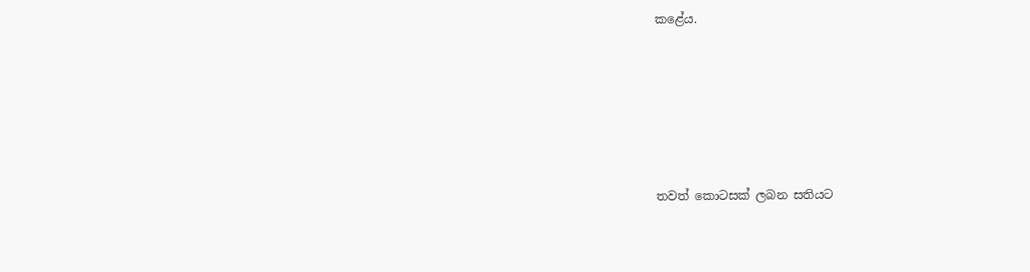කළේය.






තවත් කොටසක් ලබන සතියට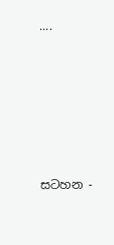....






සටහන -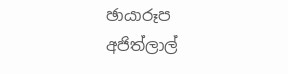ඡායාරූප
අජිත්ලාල්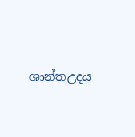ශාන්තඋදය